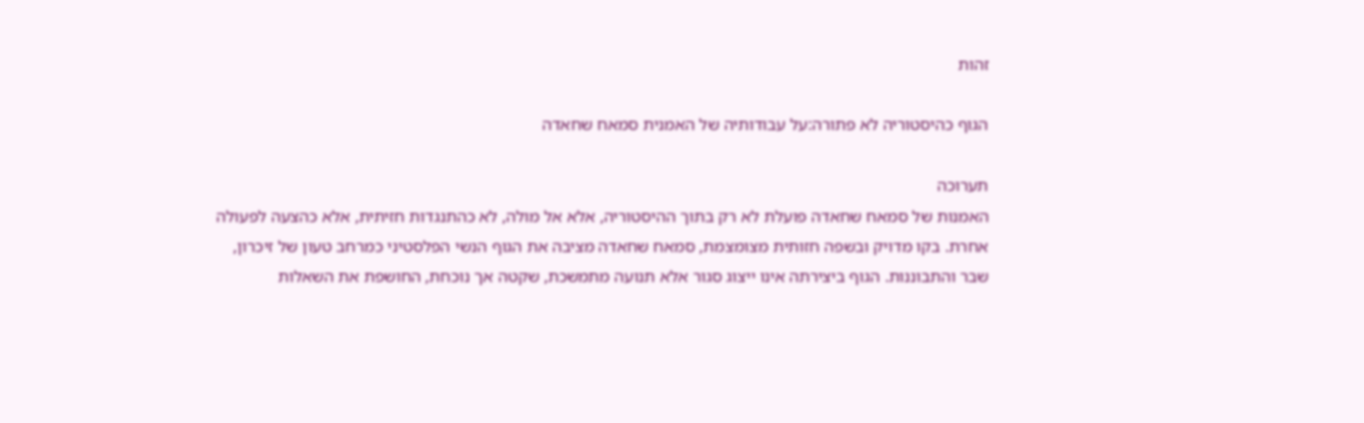זהות

הגוף כהיסטוריה לא פתורה:על עבודותיה של האמנית סמאח שחאדה

תערוכה
האמנות של סמאח שחאדה פועלת לא רק בתוך ההיסטוריה, אלא אל מולה, לא כהתנגדות חזיתית, אלא כהצעה לפעולה אחרת. בקו מדויק ובשפה חזותית מצומצמת, סמאח שחאדה מציבה את הגוף הנשי הפלסטיני כמרחב טעון של זיכרון, שבר והתבוננות. הגוף ביצירתה אינו ייצוג סגור אלא תנועה מתמשכת, שקטה אך נוכחת, החושפת את השאלות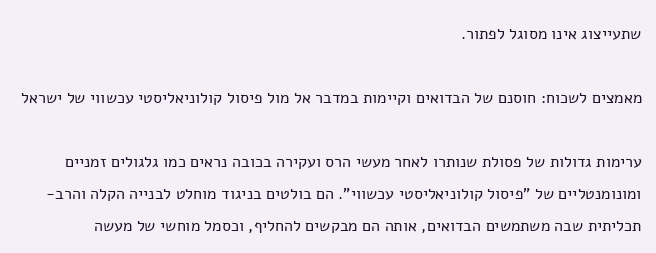שתעייצוג אינו מסוגל לפתור.

מאמצים לשכוח: חוסנם של הבדואים וקיימות במדבר אל מול פיסול קולוניאליסטי עכשווי של ישראל

ערימות גדולות של פסולת שנותרו לאחר מעשי הרס ועקירה בכובה נראים כמו גלגולים זמניים ומונומנטליים של "פיסול קולוניאליסטי עכשווי". הם בולטים בניגוד מוחלט לבנייה הקלה והרב-תכליתית שבה משתמשים הבדואים, אותה הם מבקשים להחליף, וכסמל מוחשי של מעשה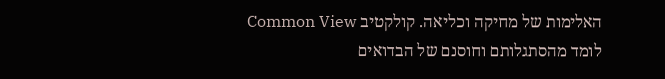האלימות של מחיקה וכליאה. קולקטיב Common View לומד מהסתגלותם וחוסנם של הבדואים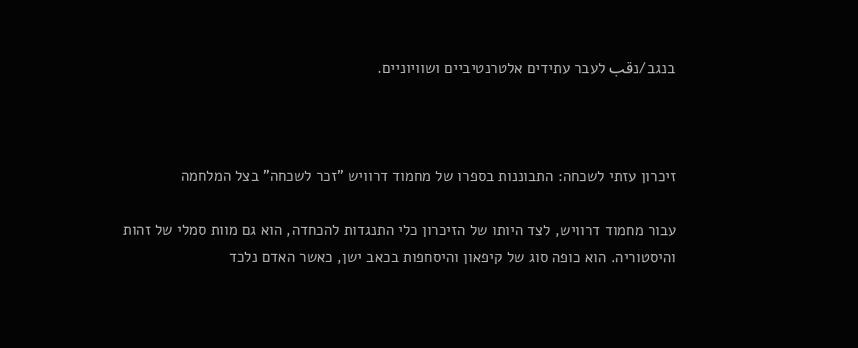בנגב/נقب לעבר עתידים אלטרנטיביים ושוויוניים.



זיכרון עזתי לשכחה: התבוננות בספרו של מחמוד דרוויש "זכר לשכחה" בצל המלחמה

עבור מחמוד דרוויש, לצד היותו של הזיכרון כלי התנגדות להכחדה, הוא גם מוות סמלי של זהות והיסטוריה. הוא כופה סוג של קיפאון והיסחפות בכאב ישן, כאשר האדם נלכד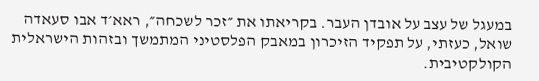במעגל של עצב על אובדן העבר. בקריאתו את ״זכר לשכחה״, ראא׳ד אבו סעאדה שואל, כעזתי, על תפקיד הזיכרון במאבק הפלסטיני המתמשך ובזהות הישראלית הקולקטיבית.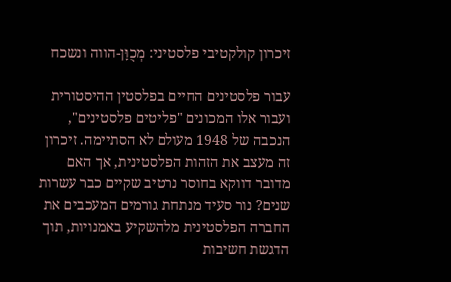זיכרון קולקטיבי פלסטיני: מְכֻוָּן-הווה ונשכח

עבור פלסטינים החיים בפלסטין ההיסטורית ועבור אלו המכונים "פליטים פלסטינים", הנכבה של 1948 מעולם לא הסתיימה. זיכרון זה מעצב את הזהות הפלסטינית, אך האם מדובר דווקא בחוסר נרטיב שקיים כבר עשרות שנים? נור סעיד מנתחת גורמים המעכבים את החברה הפלסטינית מלהשקיע באמנויות, תוך הדגשת חשיבות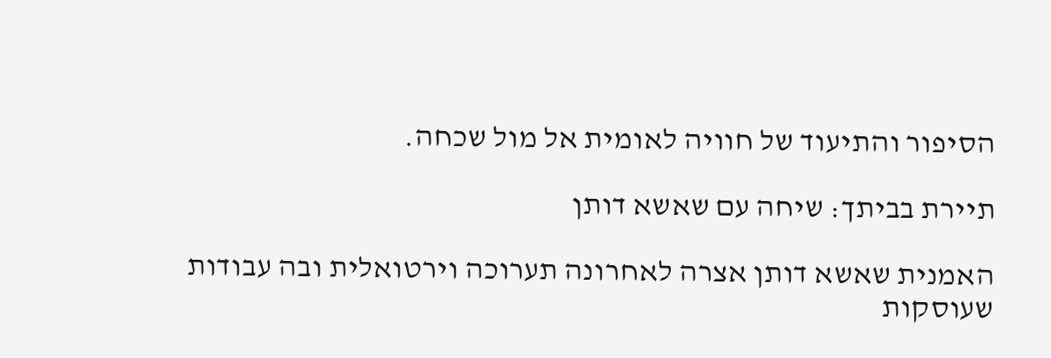הסיפור והתיעוד של חוויה לאומית אל מול שכחה.

תיירת בביתך: שיחה עם שאשא דותן

האמנית שאשא דותן אצרה לאחרונה תערוכה וירטואלית ובה עבודות שעוסקות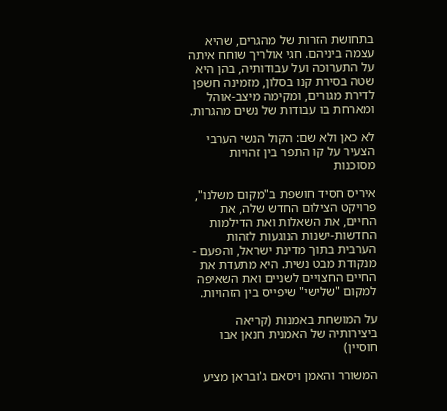בתחושת הזרות של מהגרים, שהיא עצמה ביניהם. חגי אולריך שוחח איתה על התערוכה ועל עבודותיה, בהן היא שטה בסירת קנו בסלון, מזמינה חשפן לדירת מגורים, ומקימה מיצב-אוהל ומארחת בו עבודות של נשים מהגרות.

לא כאן ולא שם: הקול הנשי הערבי הצעיר על קו התפר בין זהויות מסוכנות

איריס חסיד חושפת ב"מקום משלנו", פרויקט הצילום החדש שלה, את החיים, את השאלות ואת הדילמות החדשות-ישנות הנוגעות לזהות הערבית בתוך מדינת ישראל, והפעם - מנקודת מבט נשית. היא מתעדת את החיים החצויים לשניים ואת השאיפה למקום "שלישי" שיפייס בין הזהויות.

על המושחת באמנות (קריאה ביצירותיה של האמנית חנאן אבו חוסיין)

המשורר והאמן ויסאם ג'ובראן מציע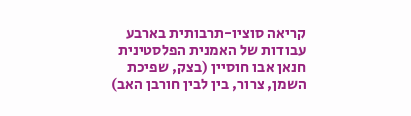קריאה סוציו-תרבותית בארבע עבודות של האמנית הפלסטינית חנאן אבו חוסיין (בצק, שפיכת השמן, צרור, בין לבין חורבן האב)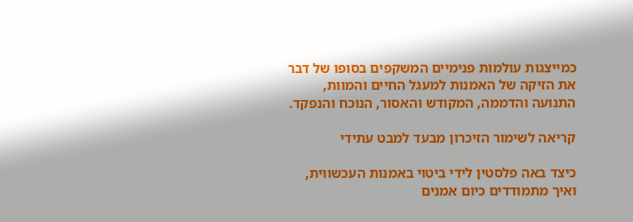כמייצגות עולמות פנימיים המשקפים בסופו של דבר את הזיקה של האמנות למעגל החיים והמוות, התנועה והדממה, המקודש והאסור, הנוכח והנפקד.

קריאה לשימור הזיכרון מבעד למבט עתידי

כיצד באה פלסטין לידי ביטוי באמנות העכשווית, ואיך מתמודדים כיום אמנים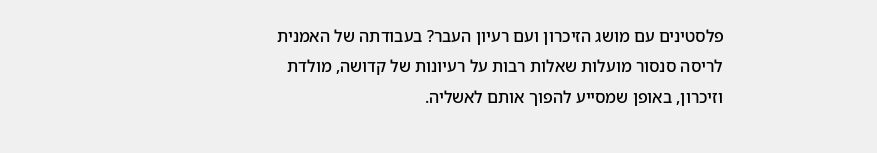פלסטינים עם מושג הזיכרון ועם רעיון העבר? בעבודתה של האמנית לריסה סנסור מועלות שאלות רבות על רעיונות של קדושה, מולדת וזיכרון, באופן שמסייע להפוך אותם לאשליה.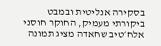בסקירה אנליטית ובמבט ביקורתי מעמיק, החוקר חוסני אלח׳טיב שחאדה מציג תמונה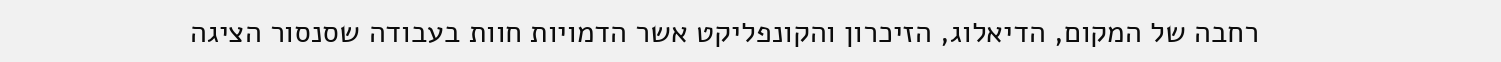רחבה של המקום, הדיאלוג, הזיכרון והקונפליקט אשר הדמויות חוות בעבודה שסנסור הציגה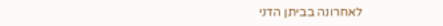לאחרונה בביתן הדני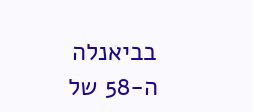בביאנלה ה-58 של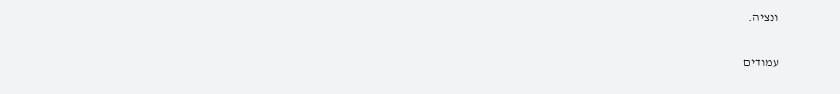ונציה.

עמודים